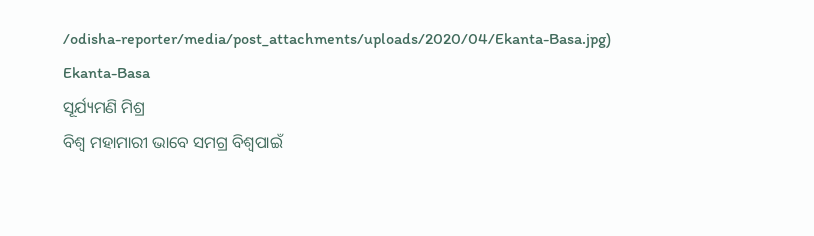/odisha-reporter/media/post_attachments/uploads/2020/04/Ekanta-Basa.jpg)
Ekanta-Basa
ସୂର୍ଯ୍ୟମଣି ମିଶ୍ର
ବିଶ୍ୱ ମହାମାରୀ ଭାବେ ସମଗ୍ର ବିଶ୍ୱପାଇଁ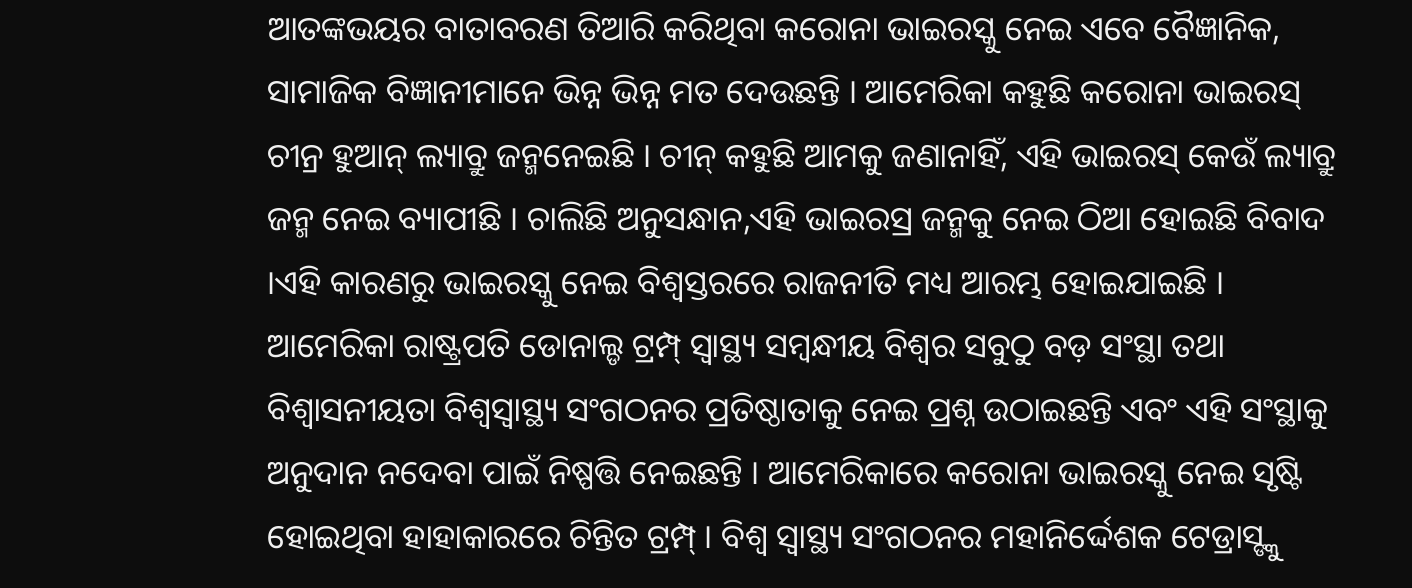ଆତଙ୍କଭୟର ବାତାବରଣ ତିଆରି କରିଥିବା କରୋନା ଭାଇରସ୍କୁ ନେଇ ଏବେ ବୈଜ୍ଞାନିକ, ସାମାଜିକ ବିଜ୍ଞାନୀମାନେ ଭିନ୍ନ ଭିନ୍ନ ମତ ଦେଉଛନ୍ତି । ଆମେରିକା କହୁଛି କରୋନା ଭାଇରସ୍ ଚୀନ୍ର ହୁଆନ୍ ଲ୍ୟାବ୍ରୁ ଜନ୍ମନେଇଛି । ଚୀନ୍ କହୁଛି ଆମକୁ ଜଣାନାହିଁ, ଏହି ଭାଇରସ୍ କେଉଁ ଲ୍ୟାବ୍ରୁ ଜନ୍ମ ନେଇ ବ୍ୟାପୀଛି । ଚାଲିଛି ଅନୁସନ୍ଧାନ,ଏହି ଭାଇରସ୍ର ଜନ୍ମକୁ ନେଇ ଠିଆ ହୋଇଛି ବିବାଦ ।ଏହି କାରଣରୁ ଭାଇରସ୍କୁ ନେଇ ବିଶ୍ୱସ୍ତରରେ ରାଜନୀତି ମଧ୍ୟ ଆରମ୍ଭ ହୋଇଯାଇଛି । ଆମେରିକା ରାଷ୍ଟ୍ରପତି ଡୋନାଲ୍ଡ ଟ୍ରମ୍ପ୍ ସ୍ୱାସ୍ଥ୍ୟ ସମ୍ବନ୍ଧୀୟ ବିଶ୍ୱର ସବୁଠୁ ବଡ଼ ସଂସ୍ଥା ତଥା ବିଶ୍ୱାସନୀୟତା ବିଶ୍ୱସ୍ୱାସ୍ଥ୍ୟ ସଂଗଠନର ପ୍ରତିଷ୍ଠାତାକୁ ନେଇ ପ୍ରଶ୍ନ ଉଠାଇଛନ୍ତି ଏବଂ ଏହି ସଂସ୍ଥାକୁ ଅନୁଦାନ ନଦେବା ପାଇଁ ନିଷ୍ପତ୍ତି ନେଇଛନ୍ତି । ଆମେରିକାରେ କରୋନା ଭାଇରସ୍କୁ ନେଇ ସୃଷ୍ଟି ହୋଇଥିବା ହାହାକାରରେ ଚିନ୍ତିତ ଟ୍ରମ୍ପ୍ । ବିଶ୍ୱ ସ୍ୱାସ୍ଥ୍ୟ ସଂଗଠନର ମହାନିର୍ଦ୍ଦେଶକ ଟେଡ୍ରାସ୍ଙ୍କୁ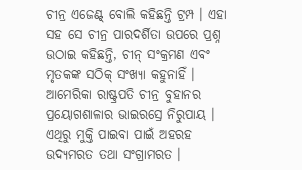ଚୀନ୍ର ଏଜେଣ୍ଟ୍ ବୋଲି କହିଛନ୍ତି ଟ୍ରମ୍ପ । ଏହା ସହ ସେ ଚୀନ୍ର ପାରଦର୍ଶିତା ଉପରେ ପ୍ରଶ୍ନ ଉଠାଇ କହିଛନ୍ତି, ଚୀନ୍ ସଂକ୍ରମଣ ଏବଂ ମୃତକଙ୍କ ସଠିକ୍ ସଂଖ୍ୟା କହୁନାହିଁ । ଆମେରିକା ରାଷ୍ଟ୍ରପତି ଚୀନ୍ର ବୁହାନର ପ୍ରୟୋଗଶାଳାର ଭାଇରସ୍ରେ ନିରୁପାୟ । ଏଥିରୁ ମୁକ୍ତି ପାଇବା ପାଇଁ ଅହରହ ଉଦ୍ୟମରତ ତଥା ସଂଗ୍ରାମରତ ।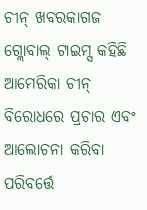ଚୀନ୍ ଖବରକାଗଜ ଗ୍ଲୋବାଲ୍ ଟାଇମ୍ସ କହିଛି ଆମେରିକା ଚୀନ୍ ବିରୋଧରେ ପ୍ରଚାର ଏବଂ ଆଲୋଚନା କରିବା ପରିବର୍ତ୍ତେ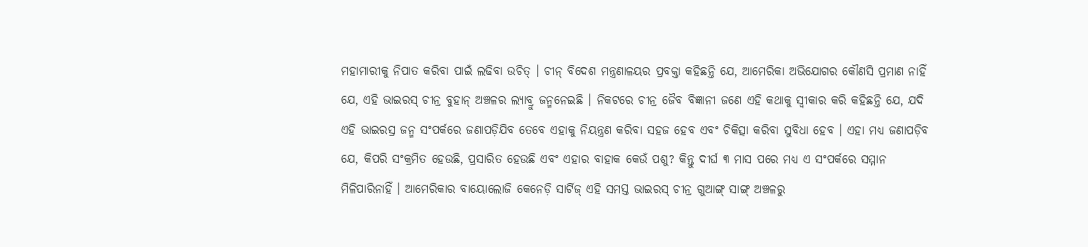ମହାମାରୀକୁ ନିପାତ କରିବା ପାଇଁ ଲଢିବା ଉଚିତ୍ । ଚୀନ୍ ବିଦେଶ ମନ୍ତ୍ରଣାଳୟର ପ୍ରବକ୍ତା କହିଛନ୍ତି ଯେ, ଆମେରିକା ଅଭିଯୋଗର କୌଣସି ପ୍ରମାଣ ନାହିଁ ଯେ, ଏହି ଭାଇରସ୍ ଚୀନ୍ର ବୁହାନ୍ ଅଞ୍ଚଳର ଲ୍ୟାବ୍ରୁ ଜନ୍ମନେଇଛି । ନିକଟରେ ଚୀନ୍ର ଜୈବ ବିଜ୍ଞାନୀ ଜଣେ ଏହି କଥାକୁ ସ୍ୱୀକାର କରି କହିଛନ୍ତି ଯେ, ଯଦି ଏହି ଭାଇରସ୍ର ଜନ୍ମ ସଂପର୍କରେ ଜଣାପଡ଼ିଯିବ ତେବେ ଏହାକୁ ନିୟନ୍ତ୍ରଣ କରିବା ସହଜ ହେବ ଏବଂ ଚିକିତ୍ସା କରିବା ସୁବିଧା ହେବ । ଏହା ମଧ୍ୟ ଜଣାପଡ଼ିବ ଯେ, କିପରି ସଂକ୍ରମିତ ହେଉଛି, ପ୍ରସାରିତ ହେଉଛି ଏବଂ ଏହାର ବାହାକ କେଉଁ ପଶୁ? କିନ୍ତୁ ଦୀର୍ଘ ୩ ମାସ ପରେ ମଧ୍ୟ ଏ ସଂପର୍କରେ ସମ୍ମାନ ମିଳିପାରିନାହିଁ । ଆମେରିକାର ବାୟୋଲୋଜି କେନେଡ଼ି ସାର୍ଟିଜ୍ ଏହି ସମସ୍ତ ଭାଇରସ୍ ଚୀନ୍ର ଗୁଆଙ୍ଗ୍ ସାଙ୍ଗ୍ ଅଞ୍ଚଳରୁ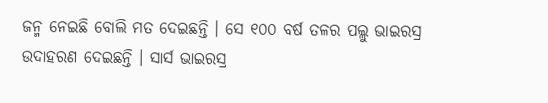ଜନ୍ମ ନେଇଛି ବୋଲି ମତ ଦେଇଛନ୍ତି । ସେ ୧୦୦ ବର୍ଷ ତଳର ପଲ୍ଲୁ ଭାଇରସ୍ର ଉଦାହରଣ ଦେଇଛନ୍ତି । ସାର୍ସ ଭାଇରସ୍ର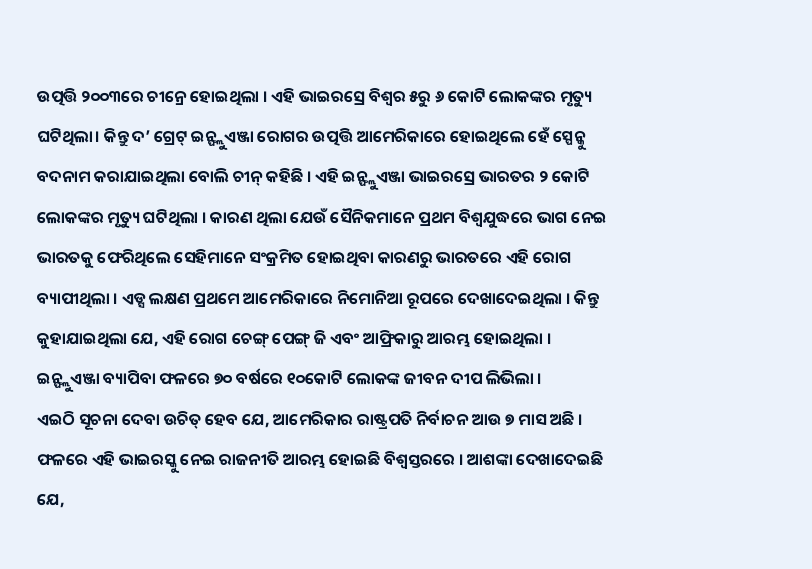ଉତ୍ପତ୍ତି ୨୦୦୩ରେ ଚୀନ୍ରେ ହୋଇଥିଲା । ଏହି ଭାଇରସ୍ରେ ବିଶ୍ୱର ୫ରୁ ୬ କୋଟି ଲୋକଙ୍କର ମୃତ୍ୟୁ ଘଟିଥିଲା। କିନ୍ତୁ ଦ’ ଗ୍ରେଟ୍ ଇନ୍ଫ୍ଲୁଏଞ୍ଜା ରୋଗର ଉତ୍ପତ୍ତି ଆମେରିକାରେ ହୋଇଥିଲେ ହେଁ ସ୍ପେନ୍କୁ ବଦନାମ କରାଯାଇଥିଲା ବୋଲି ଚୀନ୍ କହିଛି । ଏହି ଇନ୍ଫ୍ଲୁଏଞ୍ଜା ଭାଇରସ୍ରେ ଭାରତର ୨ କୋଟି ଲୋକଙ୍କର ମୃତ୍ୟୁ ଘଟିଥିଲା । କାରଣ ଥିଲା ଯେଉଁ ସୈନିକମାନେ ପ୍ରଥମ ବିଶ୍ୱଯୁଦ୍ଧରେ ଭାଗ ନେଇ ଭାରତକୁ ଫେରିଥିଲେ ସେହିମାନେ ସଂକ୍ରମିତ ହୋଇଥିବା କାରଣରୁ ଭାରତରେ ଏହି ରୋଗ ବ୍ୟାପୀଥିଲା । ଏଡ୍ସ ଲକ୍ଷଣ ପ୍ରଥମେ ଆମେରିକାରେ ନିମୋନିଆ ରୂପରେ ଦେଖାଦେଇଥିଲା । କିନ୍ତୁ କୁହାଯାଇଥିଲା ଯେ, ଏହି ରୋଗ ଚେଙ୍ଗ୍ ପେଙ୍ଗ୍ ଜି ଏବଂ ଆଫ୍ରିକାରୁ ଆରମ୍ଭ ହୋଇଥିଲା । ଇନ୍ଫ୍ଲୁଏଞ୍ଜା ବ୍ୟାପିବା ଫଳରେ ୭୦ ବର୍ଷରେ ୧୦କୋଟି ଲୋକଙ୍କ ଜୀବନ ଦୀପ ଲିଭିଲା ।
ଏଇଠି ସୂଚନା ଦେବା ଉଚିତ୍ ହେବ ଯେ, ଆମେରିକାର ରାଷ୍ଟ୍ରପତି ନିର୍ବାଚନ ଆଉ ୭ ମାସ ଅଛି । ଫଳରେ ଏହି ଭାଇରସ୍କୁ ନେଇ ରାଜନୀତି ଆରମ୍ଭ ହୋଇଛି ବିଶ୍ୱସ୍ତରରେ । ଆଶଙ୍କା ଦେଖାଦେଇଛି ଯେ,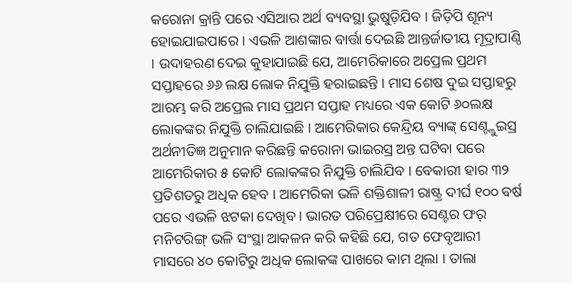କରୋନା କ୍ରାନ୍ତି ପରେ ଏସିଆର ଅର୍ଥ ବ୍ୟବସ୍ଥା ଭୁଷୁଡ଼ିଯିବ । ଜିଡ଼ିପି ଶୂନ୍ୟ ହୋଇଯାଇପାରେ । ଏଭଳି ଆଶଙ୍କାର ବାର୍ତ୍ତା ଦେଇଛି ଆନ୍ତର୍ଜାତୀୟ ମୂଦ୍ରାପାଣ୍ଠି । ଉଦାହରଣ ଦେଇ କୁହାଯାଇଛି ଯେ, ଆମେରିକାରେ ଅପ୍ରେଲ ପ୍ରଥମ ସପ୍ତାହରେ ୬୬ ଲକ୍ଷ ଲୋକ ନିଯୁକ୍ତି ହରାଇଛନ୍ତି । ମାସ ଶେଷ ଦୁଇ ସପ୍ତାହରୁ ଆରମ୍ଭ କରି ଅପ୍ରେଲ ମାସ ପ୍ରଥମ ସପ୍ତାହ ମଧ୍ୟରେ ଏକ କୋଟି ୬୦ଲକ୍ଷ ଲୋକଙ୍କର ନିଯୁକ୍ତି ଚାଲିଯାଇଛି । ଆମେରିକାର କେନ୍ଦ୍ରିୟ ବ୍ୟାଙ୍କ୍ ସେଣ୍ଟ୍ଲୁଇସ୍ର ଅର୍ଥନୀତିଜ୍ଞ ଅନୁମାନ କରିଛନ୍ତି କରୋନା ଭାଇରସ୍ର ଅନ୍ତ ଘଟିବା ପରେ ଆମେରିକାର ୫ କୋଟି ଲୋକଙ୍କର ନିଯୁକ୍ତି ଚାଲିଯିବ । ବେକାରୀ ହାର ୩୨ ପ୍ରତିଶତରୁ ଅଧିକ ହେବ । ଆମେରିକା ଭଳି ଶକ୍ତିଶାଳୀ ରାଷ୍ଟ୍ର ଦୀର୍ଘ ୧୦୦ ବର୍ଷ ପରେ ଏଭଳି ଝଟକା ଦେଖିବ । ଭାରତ ପରିପ୍ରେକ୍ଷୀରେ ସେଣ୍ଟର ଫର୍ ମନିଟରିଙ୍ଗ୍ ଭଳି ସଂସ୍ଥା ଆକଳନ କରି କହିଛି ଯେ, ଗତ ଫେବୃଆରୀ ମାସରେ ୪୦ କୋଟିରୁ ଅଧିକ ଲୋକଙ୍କ ପାଖରେ କାମ ଥିଲା । ତାଲା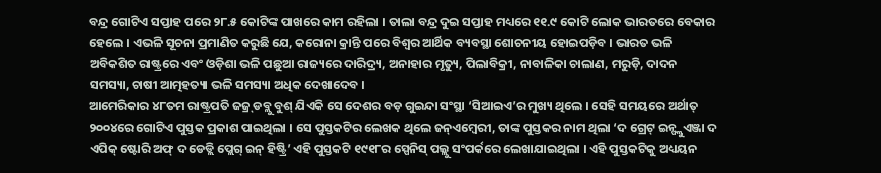ବନ୍ଦ୍ର ଗୋଟିଏ ସପ୍ତାହ ପରେ ୨୮.୫ କୋଟିଙ୍କ ପାଖରେ କାମ ରହିଲା । ତାଲା ବନ୍ଦ୍ର ଦୁଇ ସପ୍ତାହ ମଧ୍ୟରେ ୧୧.୯ କୋଟି ଲୋକ ଭାରତରେ ବେକାର ହେଲେ । ଏଭଳି ସୂଚନା ପ୍ରମାଣିତ କରୁଛି ଯେ, କରୋନା କ୍ରାନ୍ତି ପରେ ବିଶ୍ୱର ଆର୍ଥିକ ବ୍ୟବସ୍ଥା ଶୋଚନୀୟ ହୋଇପଡ଼ିବ । ଭାରତ ଭଳି ଅବିକଶିତ ରାଷ୍ଟ୍ରରେ ଏବଂ ଓଡ଼ିଶା ଭଳି ପଛୁଆ ରାଜ୍ୟରେ ଦାରିଦ୍ର୍ୟ, ଅନାହାର ମୃତ୍ୟୁ, ପିଲାବିକ୍ରୀ, ନାବାଳିକା ଚାଲାଣ, ମରୁଡ଼ି, ଦାଦନ ସମସ୍ୟା, ଚାଷୀ ଆତ୍ମହତ୍ୟା ଭଳି ସମସ୍ୟା ଅଧିକ ଦେଖାଦେବ ।
ଆମେରିକାର ୪୮ତମ ରାଷ୍ଟ୍ରପତି ଜଜ୍ର୍ ଡବ୍ଲୁ ବୁଶ୍ ଯିଏକି ସେ ଦେଶର ବଡ଼ ଗୁଇନ୍ଦା ସଂସ୍ଥା ‘ସିଆଇଏ’ର ମୁଖ୍ୟ ଥିଲେ । ସେହି ସମୟରେ ଅର୍ଥାତ୍ ୨୦୦୪ରେ ଗୋଟିଏ ପୁସ୍ତକ ପ୍ରକାଶ ପାଇଥିଲା । ସେ ପୁସ୍ତକଟିର ଲେଖକ ଥିଲେ ଜନ୍ଏମ୍ବେରୀ, ତାଙ୍କ ପୁସ୍ତକର ନାମ ଥିଲା ‘ଦ ଗ୍ରେଟ୍ ଇନ୍ଫ୍ଲୁଏଞ୍ଜା ଦ ଏପିକ୍ ଷ୍ଟୋରି ଅଫ୍ ଦ ଡେଡ୍ଲି ପ୍ଲେଗ୍ ଇନ୍ ହିଷ୍ଟ୍ରି’ ଏହି ପୁସ୍ତକଟି ୧୯୧୮ର ସ୍ପେନିସ୍ ପଲ୍ଲୁ ସଂପର୍କରେ ଲେଖାଯାଇଥିଲା । ଏହି ପୁସ୍ତକଟିକୁ ଅଧ୍ୟୟନ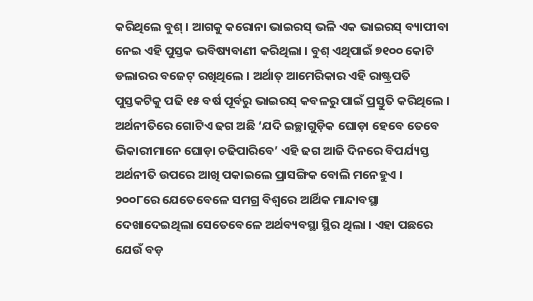କରିଥିଲେ ବୁଶ୍ । ଆଗକୁ କରୋନା ଭାଇରସ୍ ଭଳି ଏକ ଭାଇରସ୍ ବ୍ୟାପୀବା ନେଇ ଏହି ପୁସ୍ତକ ଭବିଷ୍ୟବାଣୀ କରିଥିଲା । ବୁଶ୍ ଏଥିପାଇଁ ୭୧୦୦ କୋଟି ଡଲାରର ବଜେଟ୍ ରଖିଥିଲେ । ଅର୍ଥାତ୍ ଆମେରିକାର ଏହି ରାଷ୍ଟ୍ରପତି ପୁସ୍ତକଟିକୁ ପଢି ୧୫ ବର୍ଷ ପୂର୍ବରୁ ଭାଇରସ୍ କବଳରୁ ପାଇଁ ପ୍ରସ୍ତୁତି କରିଥିଲେ । ଅର୍ଥନୀତିରେ ଗୋଟିଏ ଢଗ ଅଛି ‘ଯଦି ଇଚ୍ଛାଗୁଡ଼ିକ ଘୋଡ଼ା ହେବେ ତେବେ ଭିକାରୀମାନେ ଘୋଡ଼ା ଚଢିପାରିବେ’ ଏହି ଢଗ ଆଜି ଦିନରେ ବିପର୍ଯ୍ୟସ୍ତ ଅର୍ଥନୀତି ଉପରେ ଆଖି ପକାଇଲେ ପ୍ରାସଙ୍ଗିକ ବୋଲି ମନେହୁଏ ।
୨୦୦୮ରେ ଯେତେବେଳେ ସମଗ୍ର ବିଶ୍ୱରେ ଆର୍ଥିକ ମାନ୍ଦାବସ୍ଥା ଦେଖାଦେଇଥିଲା ସେତେବେଳେ ଅର୍ଥବ୍ୟବସ୍ଥା ସ୍ଥିର ଥିଲା । ଏହା ପଛରେ ଯେଉଁ ବଡ଼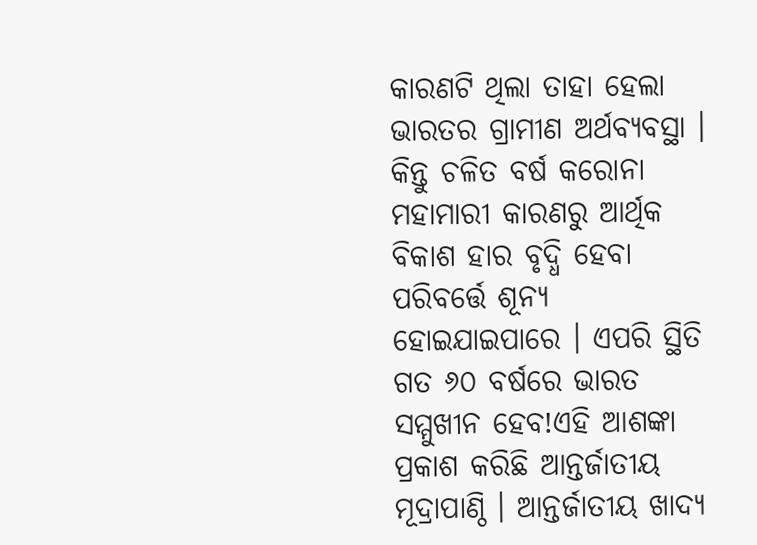କାରଣଟି ଥିଲା ତାହା ହେଲା ଭାରତର ଗ୍ରାମୀଣ ଅର୍ଥବ୍ୟବସ୍ଥା । କିନ୍ତୁ ଚଳିତ ବର୍ଷ କରୋନା ମହାମାରୀ କାରଣରୁ ଆର୍ଥିକ ବିକାଶ ହାର ବୃଦ୍ଧି ହେବା ପରିବର୍ତ୍ତେ ଶୂନ୍ୟ ହୋଇଯାଇପାରେ । ଏପରି ସ୍ଥିତି ଗତ ୬୦ ବର୍ଷରେ ଭାରତ ସମ୍ମୁଖୀନ ହେବ!ଏହି ଆଶଙ୍କା ପ୍ରକାଶ କରିଛି ଆନ୍ତର୍ଜାତୀୟ ମୂଦ୍ରାପାଣ୍ଠି । ଆନ୍ତର୍ଜାତୀୟ ଖାଦ୍ୟ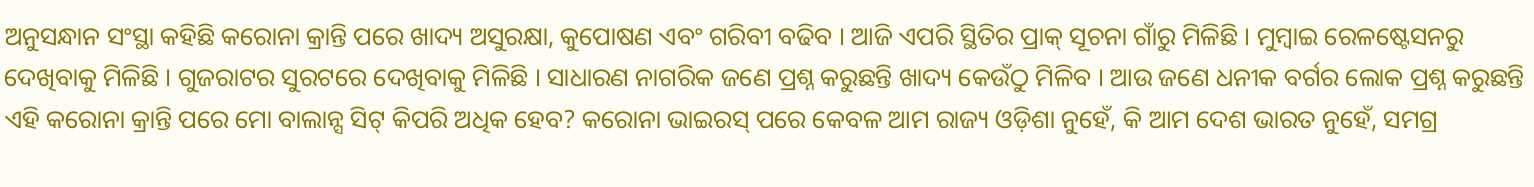ଅନୁସନ୍ଧାନ ସଂସ୍ଥା କହିଛି କରୋନା କ୍ରାନ୍ତି ପରେ ଖାଦ୍ୟ ଅସୁରକ୍ଷା, କୁପୋଷଣ ଏବଂ ଗରିବୀ ବଢିବ । ଆଜି ଏପରି ସ୍ଥିତିର ପ୍ରାକ୍ ସୂଚନା ଗାଁରୁ ମିଳିଛି । ମୁମ୍ବାଇ ରେଳଷ୍ଟେସନରୁ ଦେଖିବାକୁ ମିଳିଛି । ଗୁଜରାଟର ସୁରଟରେ ଦେଖିବାକୁ ମିଳିଛି । ସାଧାରଣ ନାଗରିକ ଜଣେ ପ୍ରଶ୍ନ କରୁଛନ୍ତି ଖାଦ୍ୟ କେଉଁଠୁ ମିଳିବ । ଆଉ ଜଣେ ଧନୀକ ବର୍ଗର ଲୋକ ପ୍ରଶ୍ନ କରୁଛନ୍ତି ଏହି କରୋନା କ୍ରାନ୍ତି ପରେ ମୋ ବାଲାନ୍ସ ସିଟ୍ କିପରି ଅଧିକ ହେବ? କରୋନା ଭାଇରସ୍ ପରେ କେବଳ ଆମ ରାଜ୍ୟ ଓଡ଼ିଶା ନୁହେଁ, କି ଆମ ଦେଶ ଭାରତ ନୁହେଁ, ସମଗ୍ର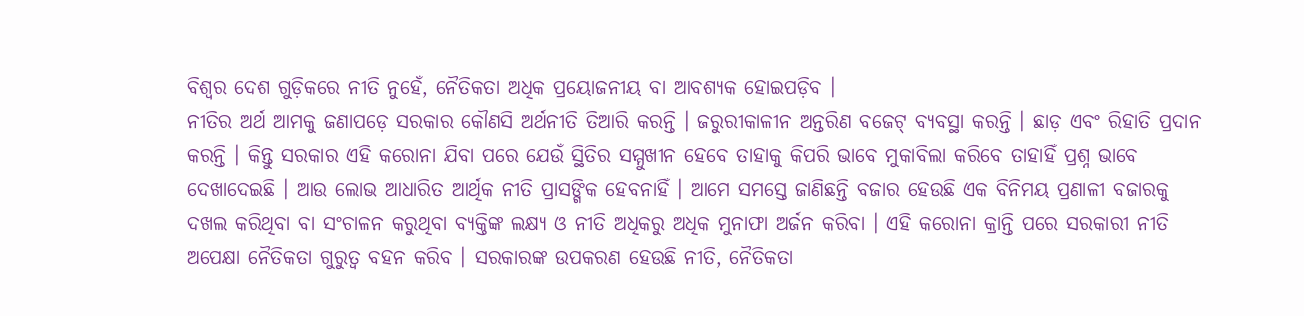ବିଶ୍ୱର ଦେଶ ଗୁଡ଼ିକରେ ନୀତି ନୁହେଁ, ନୈତିକତା ଅଧିକ ପ୍ରୟୋଜନୀୟ ବା ଆବଶ୍ୟକ ହୋଇପଡ଼ିବ ।
ନୀତିର ଅର୍ଥ ଆମକୁ ଜଣାପଡ଼େ ସରକାର କୌଣସି ଅର୍ଥନୀତି ତିଆରି କରନ୍ତି । ଜରୁରୀକାଳୀନ ଅନ୍ତରିଣ ବଜେଟ୍ ବ୍ୟବସ୍ଥା କରନ୍ତି । ଛାଡ଼ ଏବଂ ରିହାତି ପ୍ରଦାନ କରନ୍ତି । କିନ୍ତୁ ସରକାର ଏହି କରୋନା ଯିବା ପରେ ଯେଉଁ ସ୍ଥିତିର ସମ୍ମୁଖୀନ ହେବେ ତାହାକୁ କିପରି ଭାବେ ମୁକାବିଲା କରିବେ ତାହାହିଁ ପ୍ରଶ୍ନ ଭାବେ ଦେଖାଦେଇଛି । ଆଉ ଲୋଭ ଆଧାରିତ ଆର୍ଥିକ ନୀତି ପ୍ରାସଙ୍ଗିକ ହେବନାହିଁ । ଆମେ ସମସ୍ତେ ଜାଣିଛନ୍ତି ବଜାର ହେଉଛି ଏକ ବିନିମୟ ପ୍ରଣାଳୀ ବଜାରକୁ ଦଖଲ କରିଥିବା ବା ସଂଚାଳନ କରୁଥିବା ବ୍ୟକ୍ତିଙ୍କ ଲକ୍ଷ୍ୟ ଓ ନୀତି ଅଧିକରୁ ଅଧିକ ମୁନାଫା ଅର୍ଜନ କରିବା । ଏହି କରୋନା କ୍ରାନ୍ତି ପରେ ସରକାରୀ ନୀତି ଅପେକ୍ଷା ନୈତିକତା ଗୁରୁତ୍ୱ ବହନ କରିବ । ସରକାରଙ୍କ ଉପକରଣ ହେଉଛି ନୀତି, ନୈତିକତା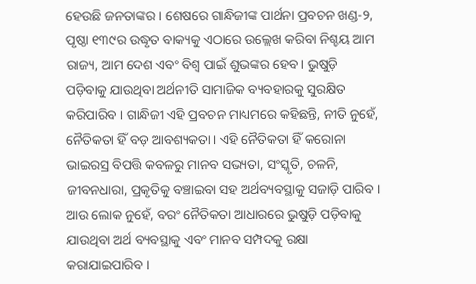ହେଉଛି ଜନତାଙ୍କର । ଶେଷରେ ଗାନ୍ଧିଜୀଙ୍କ ପାର୍ଥନା ପ୍ରବଚନ ଖଣ୍ଡ-୨, ପୃଷ୍ଠା ୧୩୯ର ଉଦ୍ଧୃତ ବାକ୍ୟକୁ ଏଠାରେ ଉଲ୍ଲେଖ କରିବା ନିଶ୍ଚୟ ଆମ ରାଜ୍ୟ, ଆମ ଦେଶ ଏବଂ ବିଶ୍ୱ ପାଇଁ ଶୁଭଙ୍କର ହେବ । ଭୁଷୁଡ଼ି ପଡ଼ିବାକୁ ଯାଉଥିବା ଅର୍ଥନୀତି ସାମାଜିକ ବ୍ୟବହାରକୁ ସୁରକ୍ଷିତ କରିପାରିବ । ଗାନ୍ଧିଜୀ ଏହି ପ୍ରବଚନ ମାଧ୍ୟମରେ କହିଛନ୍ତି, ନୀତି ନୁହେଁ, ନୈତିକତା ହିଁ ବଡ଼ ଆବଶ୍ୟକତା। ଏହି ନୈତିକତା ହିଁ କରୋନା ଭାଇରସ୍ର ବିପତ୍ତି କବଳରୁ ମାନବ ସଭ୍ୟତା, ସଂସ୍କୃତି, ଚଳନି, ଜୀବନଧାରା, ପ୍ରକୃତିକୁ ବଞ୍ଚାଇବା ସହ ଅର୍ଥବ୍ୟବସ୍ଥାକୁ ସଜାଡ଼ି ପାରିବ । ଆଉ ଲୋକ ନୁହେଁ, ବରଂ ନୈତିକତା ଆଧାରରେ ଭୁଷୁଡ଼ି ପଡ଼ିବାକୁ ଯାଉଥିବା ଅର୍ଥ ବ୍ୟବସ୍ଥାକୁ ଏବଂ ମାନବ ସମ୍ପଦକୁ ରକ୍ଷା କରାଯାଇପାରିବ ।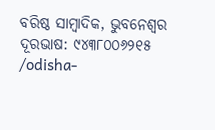ବରିଷ୍ଠ ସାମ୍ବାଦିକ, ଭୁବନେଶ୍ୱର
ଦୂରଭାଷ: ୯୪୩୮୦୦୬୨୧୫
/odisha-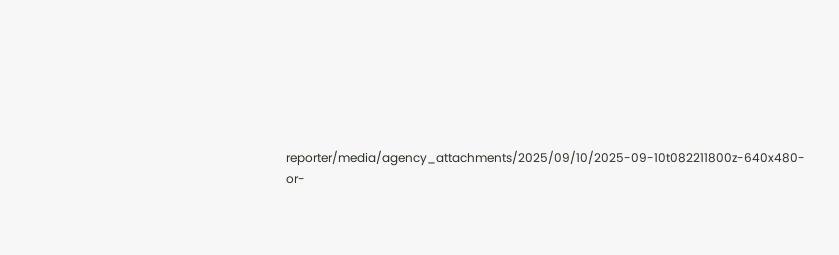reporter/media/agency_attachments/2025/09/10/2025-09-10t082211800z-640x480-or-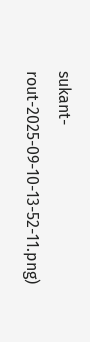sukant-rout-2025-09-10-13-52-11.png)